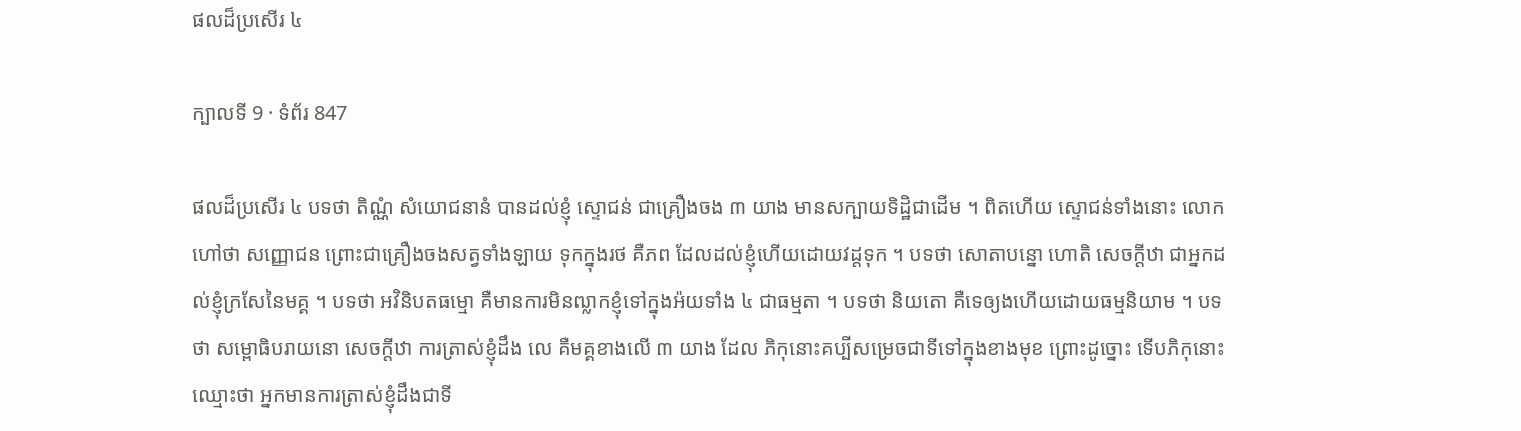ផលដ៏ប្រសើរ ៤

ក្បាលទី 9 · ទំព័រ 847

ផលដ៏ប្រសើរ ៤ បទថា តិណ្ណំ សំយោជនានំ បានដល់ខ្ញុំ ស្ទោជន់ ជាគ្រឿងចង ៣ យាង មានសក្បាយទិដ្ឋិជាដើម ។ ពិតហើយ ស្ទោជន់ទាំងនោះ លោក ហៅថា សញ្ញោជន ព្រោះជាគ្រឿងចងសត្វទាំងឡាយ ទុកក្នុងរថ គឺភព ដែលដល់ខ្ញុំហើយដោយវដ្តទុក ។ បទថា សោតាបន្នោ ហោតិ សេចក្តីឋា ជាអ្នកដល់ខ្ញុំក្រសែនៃមគ្គ ។ បទថា អវិនិបតធម្មោ គឺមានការមិនឍ្លាកខ្ញុំទៅក្នុងអ៉យទាំង ៤ ជាធម្មតា ។ បទថា និយតោ គឺទេឲ្យងហើយដោយធម្មនិយាម ។ បទថា សម្ពោធិបរាយនោ សេចក្តីឋា ការត្រាស់ខ្ញុំដឹង លេ គឺមគ្គខាងលើ ៣ យាង ដែល ភិកុនោះគប្បីសម្រេចជាទីទៅក្នុងខាងមុខ ព្រោះដូច្នោះ ទើបភិកុនោះឈ្មោះថា អ្នកមានការត្រាស់ខ្ញុំដឹងជាទី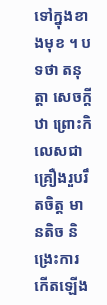ទៅក្នុងខាងមុខ ។ បទថា តនុត្តា សេចក្តីឋា ព្រោះកិលេសជាគ្រឿងរួបរឹតចិត្ត មានតិច និង្រេះការកើតឡើង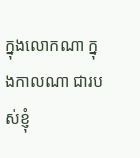ក្នុងលោកណា ក្នុងកាលណា ជារបស់ខ្ញុំ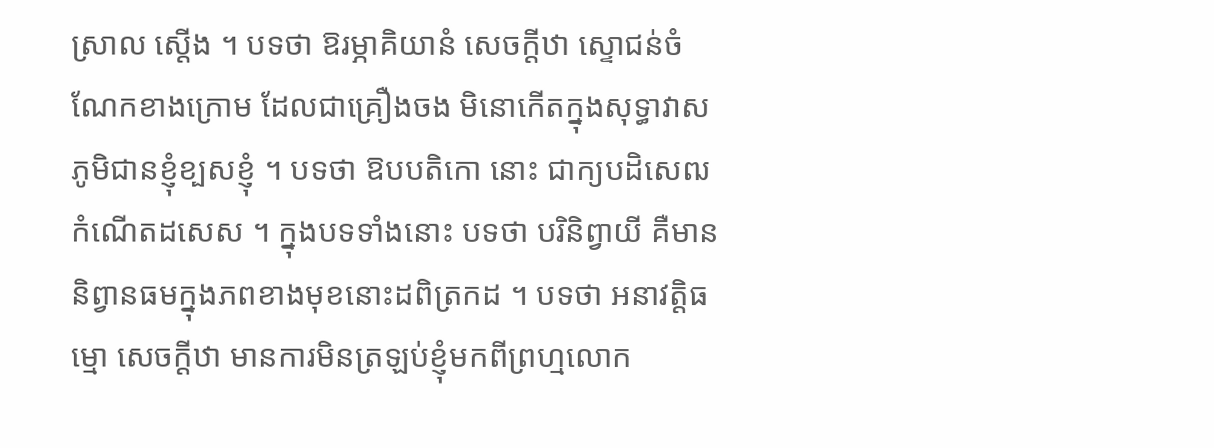ស្រាល ស្តើង ។ បទថា ឱរម្ភាគិយានំ សេចក្តីឋា ស្ទោជន់ចំណែកខាងក្រោម ដែលជាគ្រឿងចង មិនោកើតក្នុងសុទ្ធាវាសភូមិជានខ្ញុំខ្បសខ្ញុំ ។ បទថា ឱបបតិកោ នោះ ជាក្យបដិសេឍកំណើតដសេស ។ ក្នុងបទទាំងនោះ បទថា បរិនិព្វាយី គឺមាននិព្វានធមក្នុងភពខាងមុខនោះដពិត្រកដ ។ បទថា អនាវត្តិធម្មោ សេចក្តីឋា មានការមិនត្រឡប់ខ្ញុំមកពីព្រហ្មលោក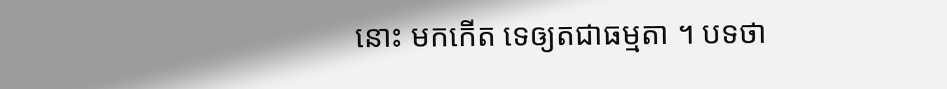នោះ មកកើត ទេឲ្យតជាធម្មតា ។ បទថា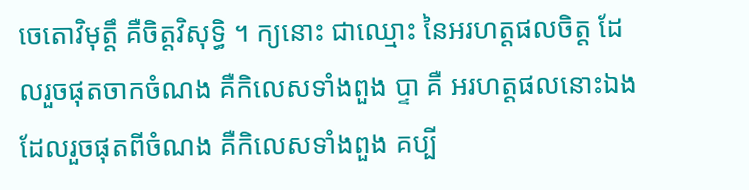ចេតោវិមុត្តឹ គឺចិត្តវិសុទ្ធិ ។ ក្យនោះ ជាឈ្មោះ នៃអរហត្តផលចិត្ត ដែលរួចផុតចាកចំណង គឺកិលេសទាំងពួង ប្ទា គឺ អរហត្តផលនោះឯង ដែលរួចផុតពីចំណង គឺកិលេសទាំងពួង គប្បី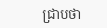ជ្រាបថា